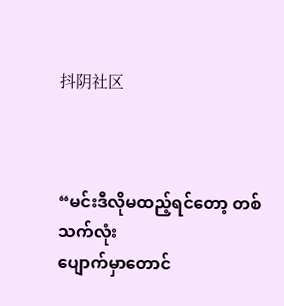抖阴社区



“မင်းဒီလိုမထည့်ရင်တော့ တစ်သက်လုံး
ပျောက်မှာတောင်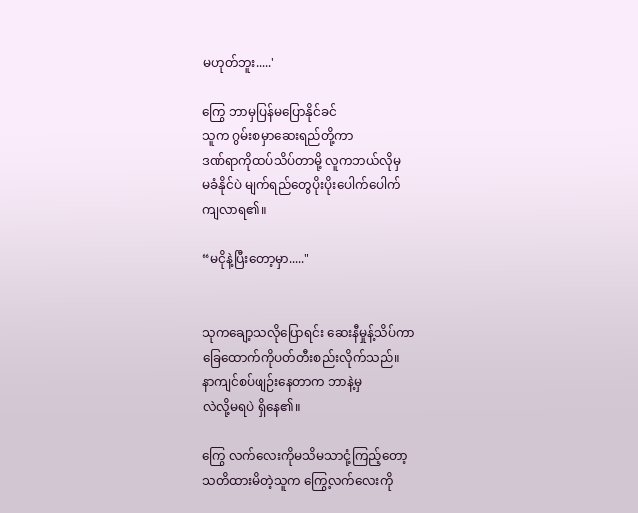မဟုတ်ဘူး.....'

ကြွေ ဘာမှပြန်မပြောနိုင်ခင်
သူက ဂွမ်းစမှာဆေးရည်တို့ကာ
ဒဏ်ရာကိုထပ်သိပ်တာမို့ လူကဘယ်လိုမှ
မခံနိုင်ပဲ မျက်ရည်တွေပိုးပိုးပေါက်ပေါက်
ကျလာရ၏။

“မငိုနဲ့ပြီးတော့မှာ....."


သုကချော့သလိုပြောရင်း ဆေးနီမှုန့်သိပ်ကာ
ခြေထောက်ကိုပတ်တီးစည်းလိုက်သည်။
နာကျင်စပ်ဖျဉ်းနေတာက ဘာနဲ့မှ
လဲလို့မရပဲ ရှိနေ၏။

ကြွေ လက်လေးကိုမသိမသာငုံ့ကြည့်တော့
သတိထားမိတဲ့သူက ကြွေ့လက်လေးကို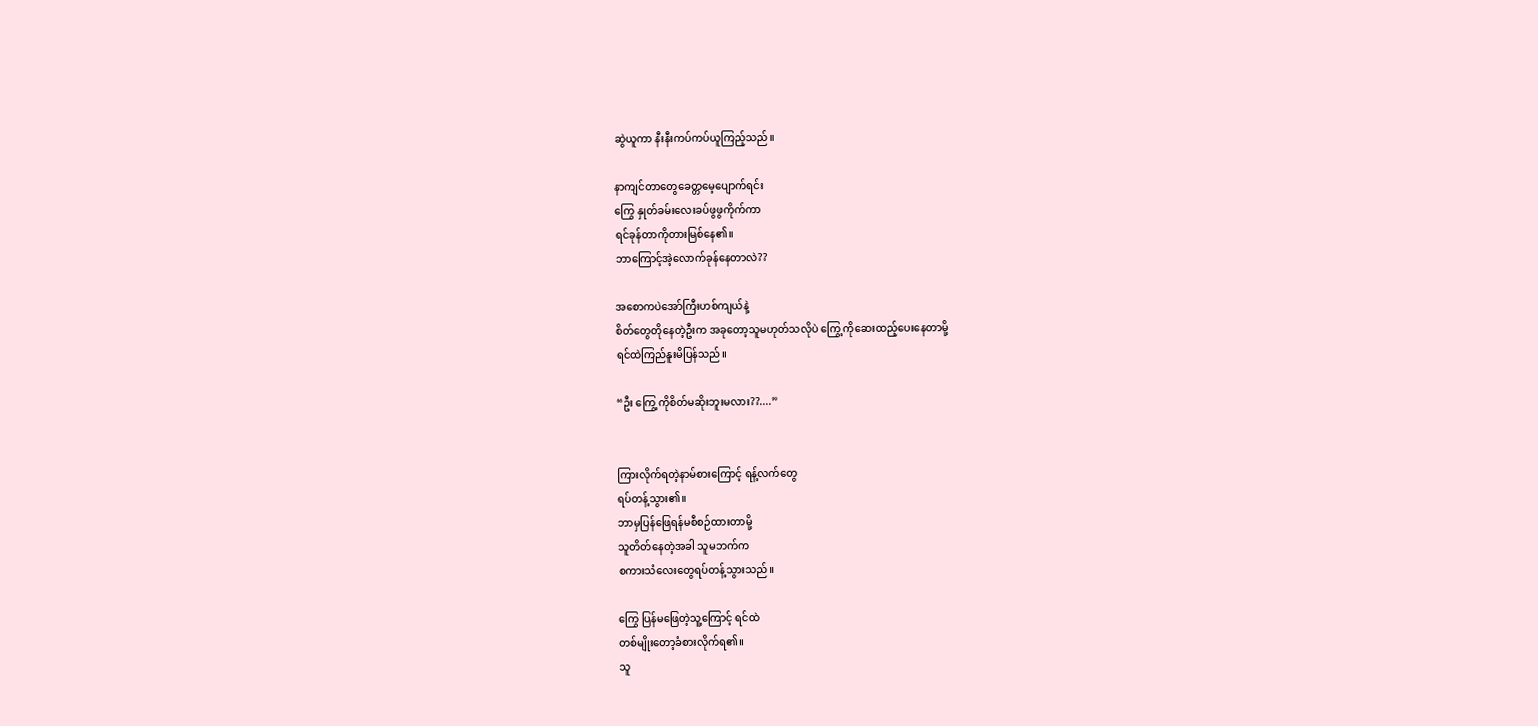ဆွဲယူကာ နီးနီးကပ်ကပ်ယူကြည့်သည်။

နာကျင်တာတွေခေတ္တမေ့ပျောက်ရင်း
ကြွေ နှုတ်ခမ်းလေးခပ်ဖွဖွကိုက်ကာ
ရင်ခုန်တာကိုတားမြစ်‌နေ၏။
ဘာကြောင့်အဲ့လောက်ခုန်နေတာလဲ??

အစောကပဲအော်ကြီးဟစ်ကျယ်နဲ့
စိတ်တွေတိုနေတဲ့ဦးက အခုတော့သူမဟုတ်သလိုပဲ ကြွေ့ကိုဆေးထည့်ပေးနေတာမို့
ရင်ထဲကြည်နူးမိပြန်သည်။

“ဦး ကြွေ့ကိုစိတ်မဆိုးဘူးမလား??....”


ကြားလိုက်ရတဲ့နာမ်စားကြောင့် ရန့်လက်တွေ
ရပ်တန့်သွား၏။
ဘာမှပြန်ဖြေရန်မစီစဉ်ထားတာမို့
သူတိတ်နေတဲ့အခါ သူမဘက်က
စကားသံလေးတွေရပ်တန့်သွားသည်။

ကြွေ ပြန်မဖြေတဲ့သူ့ကြောင့် ရင်ထဲ
တစ်မျိုးတော့ခံစားလိုက်ရ၏။
သူ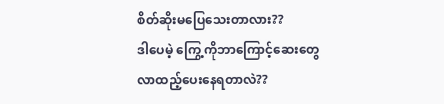စိတ်ဆိုး‌မပြေသေးတာလား??
ဒါပေမဲ့ ကြွေ့ကိုဘာကြောင့်ဆေးတွေ
လာထည့်ပေးနေရတာလဲ??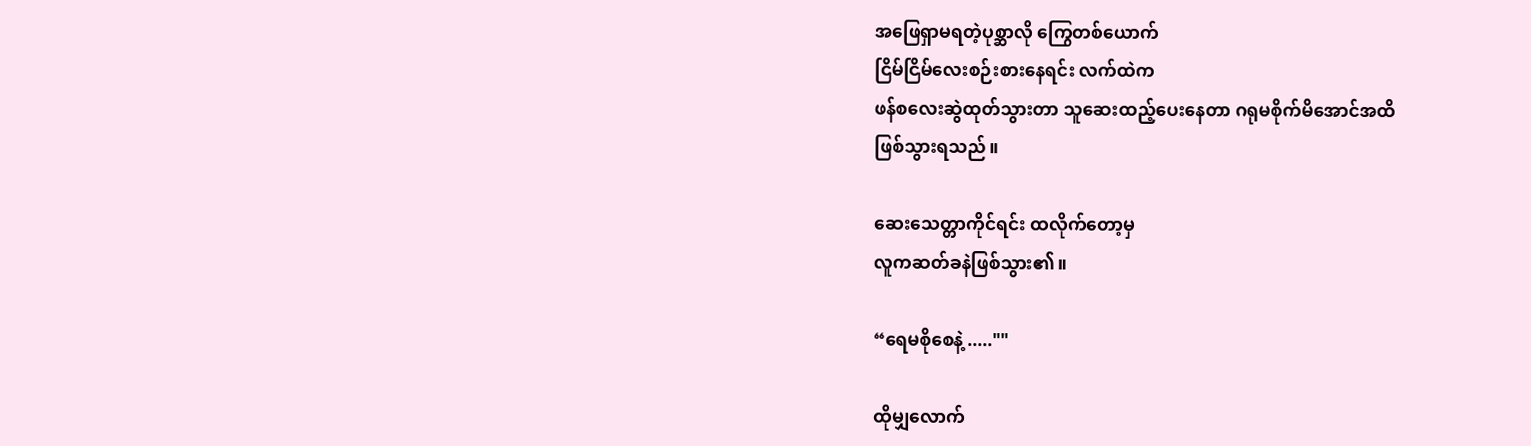အဖြေရှာမရတဲ့ပုစ္ဆာလို ကြွေတစ်ယောက်
ငြိမ်ငြိမ်လေးစဉ်းစားနေရင်း လက်ထဲက
ဖန်စလေးဆွဲထုတ်သွားတာ သူဆေးထည့်ပေးနေတာ ဂရုမစိုက်မိအောင်အထိ
ဖြစ်သွားရသည်။

ဆေးသေတ္တာကိုင်ရင်း ထလိုက်တော့မှ
လူကဆတ်ခနဲဖြစ်သွား၏။

“ရေမစိုစေနဲ့ .....""

ထိုမျှလောက်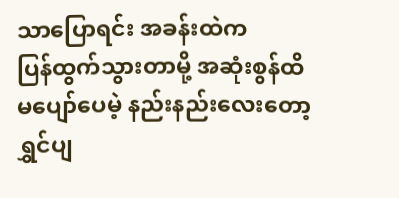သာပြောရင်း အခန်းထဲက
ပြန်ထွက်သွားတာမို့ အဆုံးစွန်ထိ
မပျော်ပေမဲ့ နည်းနည်းလေးတော့
ရွှင်ပျ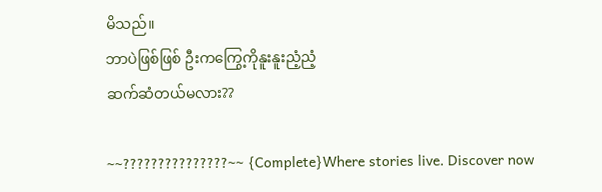မိသည်။
ဘာပဲဖြစ်ဖြစ် ဦးကကြွေ့ကိုနူးနူးညံ့ညံ့
ဆက်ဆံတယ်မလား??

~~???????????????~~ {Complete}Where stories live. Discover now